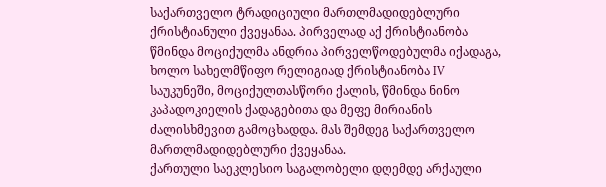საქართველო ტრადიციული მართლმადიდებლური ქრისტიანული ქვეყანაა. პირველად აქ ქრისტიანობა წმინდა მოციქულმა ანდრია პირველწოდებულმა იქადაგა, ხოლო სახელმწიფო რელიგიად ქრისტიანობა IV საუკუნეში, მოციქულთასწორი ქალის, წმინდა ნინო კაპადოკიელის ქადაგებითა და მეფე მირიანის ძალისხმევით გამოცხადდა. მას შემდეგ საქართველო მართლმადიდებლური ქვეყანაა.
ქართული საეკლესიო საგალობელი დღემდე არქაული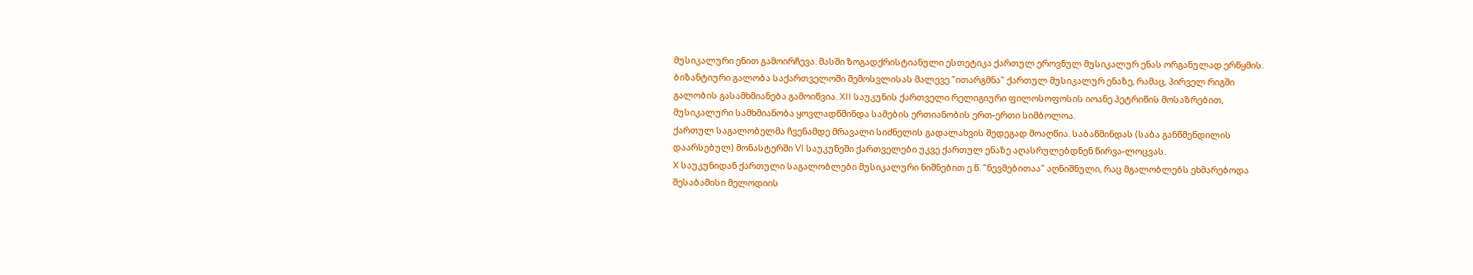მუსიკალური ენით გამოირჩევა. მასში ზოგადქრისტიანული ესთეტიკა ქართულ ეროვნულ მუსიკალურ ენას ორგანულად ერწყმის.
ბიზანტიური გალობა საქართველოში შემოსვლისას მალევე "ითარგმნა" ქართულ მუსიკალურ ენაზე, რამაც, პირველ რიგში გალობის გასამხმიანება გამოიწვია. XII საუკუნის ქართველი რელიგიური ფილოსოფოსის იოანე პეტრიწის მოსაზრებით, მუსიკალური სამხმიანობა ყოვლადწმინდა სამების ერთიანობის ერთ-ერთი სიმბოლოა.
ქართულ საგალობელმა ჩვენამდე მრავალი სიძნელის გადალახვის შედეგად მოაღწია. საბაწმინდას (საბა განწმენდილის დაარსებულ) მონასტერში VI საუკუნეში ქართველები უკვე ქართულ ენაზე აღასრულებდნენ წირვა-ლოცვას.
X საუკუნიდან ქართული საგალობლები მუსიკალური ნიშნებით ე.წ. "ნევმებითაა" აღნიშნული, რაც მგალობლებს ეხმარებოდა შესაბამისი მელოდიის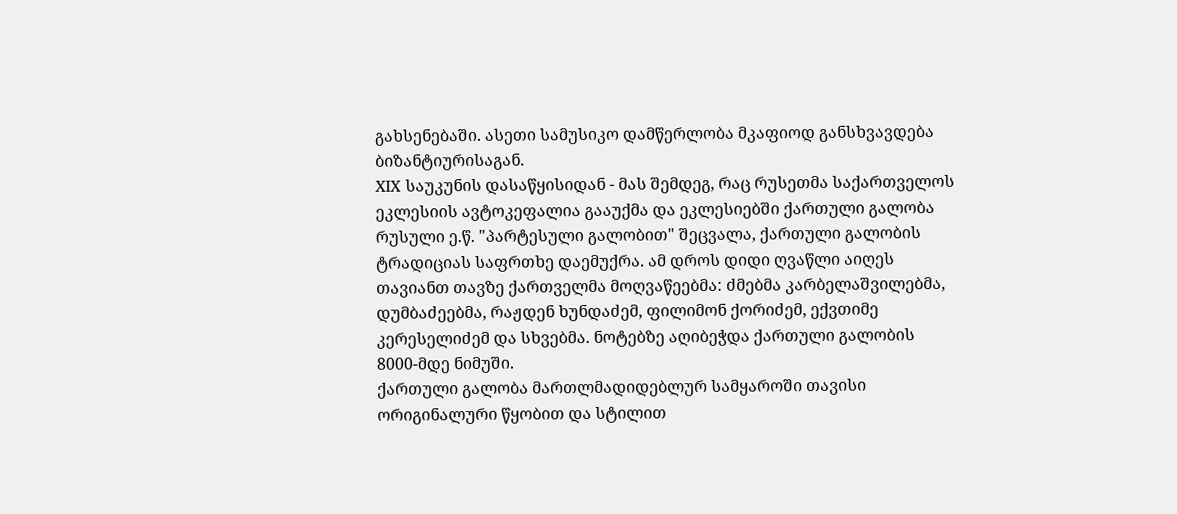გახსენებაში. ასეთი სამუსიკო დამწერლობა მკაფიოდ განსხვავდება ბიზანტიურისაგან.
XIX საუკუნის დასაწყისიდან - მას შემდეგ, რაც რუსეთმა საქართველოს ეკლესიის ავტოკეფალია გააუქმა და ეკლესიებში ქართული გალობა რუსული ე.წ. "პარტესული გალობით" შეცვალა, ქართული გალობის ტრადიციას საფრთხე დაემუქრა. ამ დროს დიდი ღვაწლი აიღეს თავიანთ თავზე ქართველმა მოღვაწეებმა: ძმებმა კარბელაშვილებმა, დუმბაძეებმა, რაჟდენ ხუნდაძემ, ფილიმონ ქორიძემ, ექვთიმე კერესელიძემ და სხვებმა. ნოტებზე აღიბეჭდა ქართული გალობის 8000-მდე ნიმუში.
ქართული გალობა მართლმადიდებლურ სამყაროში თავისი ორიგინალური წყობით და სტილით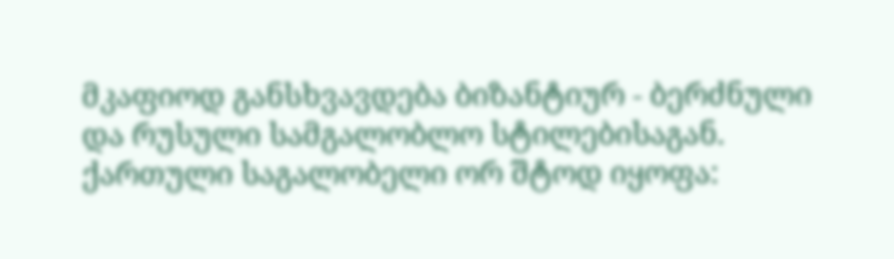მკაფიოდ განსხვავდება ბიზანტიურ - ბერძნული და რუსული სამგალობლო სტილებისაგან.
ქართული საგალობელი ორ შტოდ იყოფა: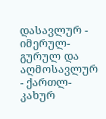დასავლურ - იმერულ-გურულ და აღმოსავლურ - ქართლ-კახურ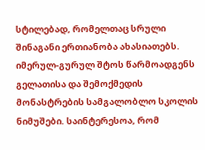სტილებად, რომელთაც სრული შინაგანი ერთიანობა ახასიათებს. იმერულ-გურულ შტოს წარმოადგენს გელათისა და შემოქმედის მონასტრების სამგალობლო სკოლის ნიმუშები. საინტერესოა, რომ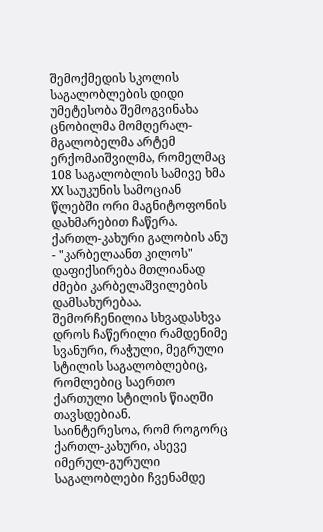შემოქმედის სკოლის საგალობლების დიდი უმეტესობა შემოგვინახა ცნობილმა მომღერალ-მგალობელმა არტემ ერქომაიშვილმა, რომელმაც 108 საგალობლის სამივე ხმა XX საუკუნის სამოციან წლებში ორი მაგნიტოფონის დახმარებით ჩაწერა.
ქართლ-კახური გალობის ანუ - "კარბელაანთ კილოს" დაფიქსირება მთლიანად ძმები კარბელაშვილების დამსახურებაა.
შემორჩენილია სხვადასხვა დროს ჩაწერილი რამდენიმე სვანური, რაჭული, მეგრული სტილის საგალობლებიც, რომლებიც საერთო ქართული სტილის წიაღში თავსდებიან.
საინტერესოა, რომ როგორც ქართლ-კახური, ასევე იმერულ-გურული საგალობლები ჩვენამდე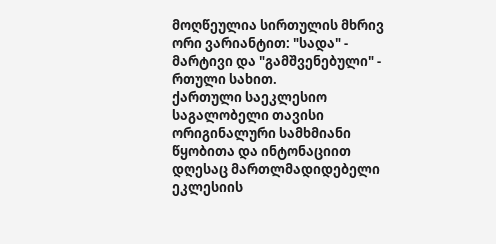მოღწეულია სირთულის მხრივ ორი ვარიანტით: "სადა" - მარტივი და "გამშვენებული" - რთული სახით.
ქართული საეკლესიო საგალობელი თავისი ორიგინალური სამხმიანი წყობითა და ინტონაციით დღესაც მართლმადიდებელი ეკლესიის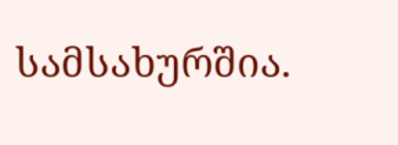სამსახურშია.